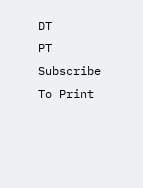DT
PT
Subscribe To Print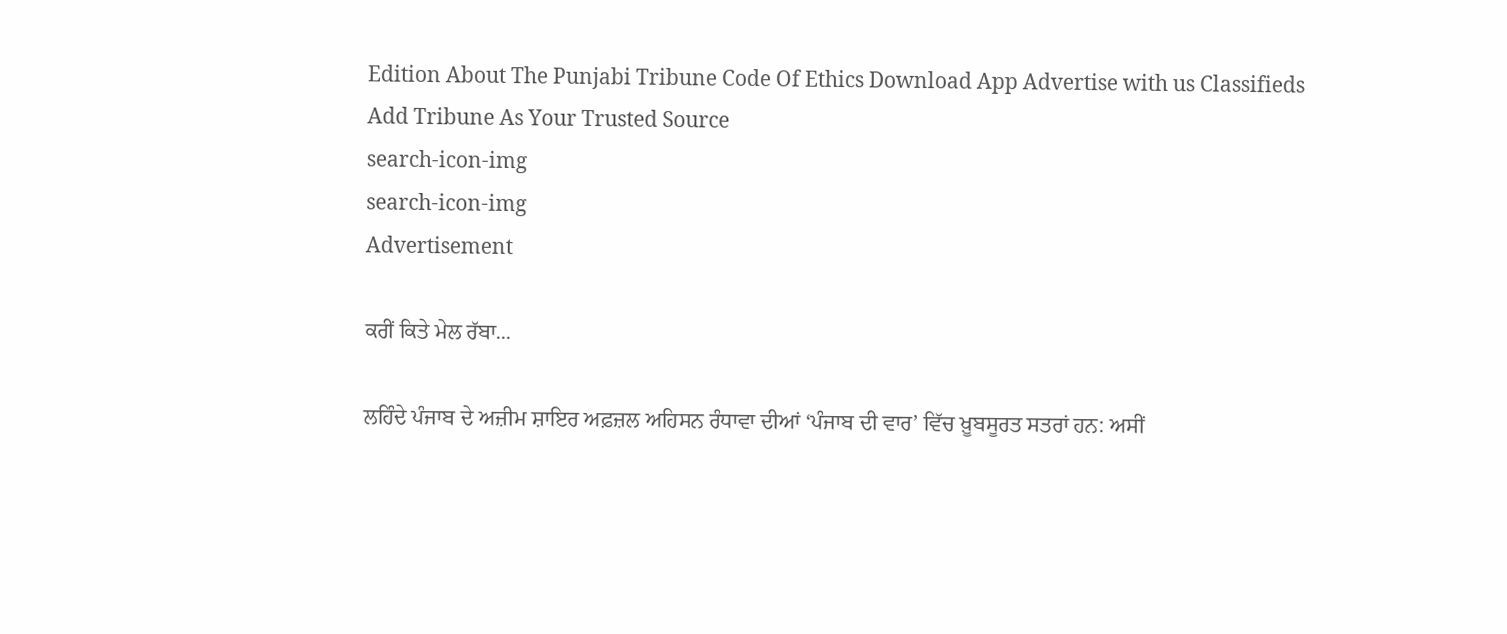Edition About The Punjabi Tribune Code Of Ethics Download App Advertise with us Classifieds
Add Tribune As Your Trusted Source
search-icon-img
search-icon-img
Advertisement

ਕਰੀਂ ਕਿਤੇ ਮੇਲ ਰੱਬਾ...

ਲਹਿੰਦੇ ਪੰਜਾਬ ਦੇ ਅਜ਼ੀਮ ਸ਼ਾਇਰ ਅਫ਼ਜ਼ਲ ਅਹਿਸਨ ਰੰਧਾਵਾ ਦੀਆਂ ‘ਪੰਜਾਬ ਦੀ ਵਾਰ’ ਵਿੱਚ ਖ਼ੂਬਸੂਰਤ ਸਤਰਾਂ ਹਨ: ਅਸੀਂ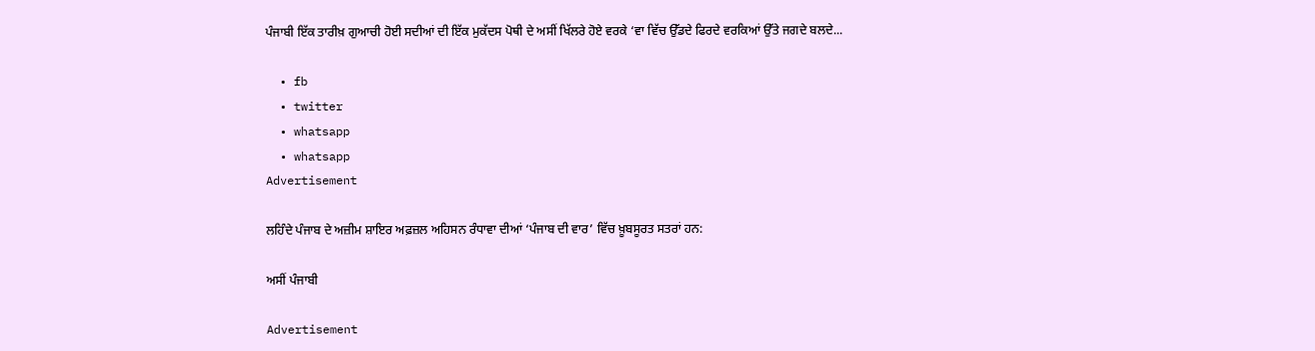ਪੰਜਾਬੀ ਇੱਕ ਤਾਰੀਖ਼ ਗੁਆਚੀ ਹੋਈ ਸਦੀਆਂ ਦੀ ਇੱਕ ਮੁਕੱਦਸ ਪੋਥੀ ਦੇ ਅਸੀਂ ਖਿੱਲਰੇ ਹੋਏ ਵਰਕੇ ‘ਵਾ ਵਿੱਚ ਉੱਡਦੇ ਫਿਰਦੇ ਵਰਕਿਆਂ ਉੱਤੇ ਜਗਦੇ ਬਲਦੇ...

  • fb
  • twitter
  • whatsapp
  • whatsapp
Advertisement

ਲਹਿੰਦੇ ਪੰਜਾਬ ਦੇ ਅਜ਼ੀਮ ਸ਼ਾਇਰ ਅਫ਼ਜ਼ਲ ਅਹਿਸਨ ਰੰਧਾਵਾ ਦੀਆਂ ‘ਪੰਜਾਬ ਦੀ ਵਾਰ’ ਵਿੱਚ ਖ਼ੂਬਸੂਰਤ ਸਤਰਾਂ ਹਨ:

ਅਸੀਂ ਪੰਜਾਬੀ

Advertisement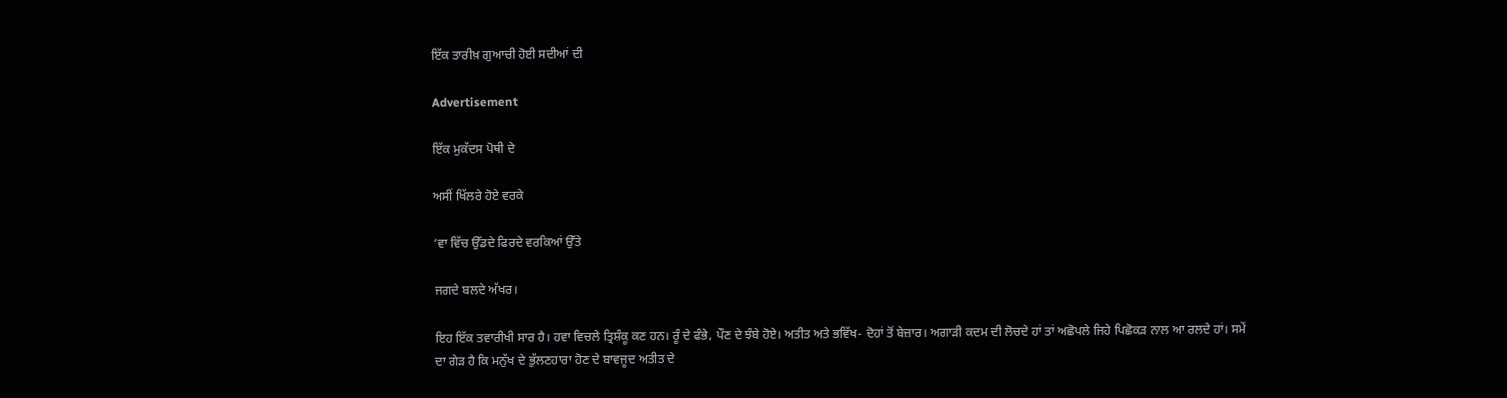ਇੱਕ ਤਾਰੀਖ਼ ਗੁਆਚੀ ਹੋਈ ਸਦੀਆਂ ਦੀ

Advertisement

ਇੱਕ ਮੁਕੱਦਸ ਪੋਥੀ ਦੇ

ਅਸੀਂ ਖਿੱਲਰੇ ਹੋਏ ਵਰਕੇ

‘ਵਾ ਵਿੱਚ ਉੱਡਦੇ ਫਿਰਦੇ ਵਰਕਿਆਂ ਉੱਤੇ

ਜਗਦੇ ਬਲਦੇ ਅੱਖਰ।

ਇਹ ਇੱਕ ਤਵਾਰੀਖੀ ਸਾਰ ਹੈ। ਹਵਾ ਵਿਚਲੇ ਤ੍ਰਿਸ਼ੰਕੂ ਕਣ ਹਨ। ਰੂੰ ਦੇ ਫੰਭੇ, ਪੌਣ ਦੇ ਝੰਬੇ ਹੋਏ। ਅਤੀਤ ਅਤੇ ਭਵਿੱਖ- ਦੋਹਾਂ ਤੋਂ ਬੇਜ਼ਾਰ। ਅਗਾੜੀ ਕਦਮ ਦੀ ਲੋਚਦੇ ਹਾਂ ਤਾਂ ਅਛੋਪਲੇ ਜਿਹੇ ਪਿਛੋਕੜ ਨਾਲ ਆ ਰਲਦੇ ਹਾਂ। ਸਮੇਂ ਦਾ ਗੇੜ ਹੈ ਕਿ ਮਨੁੱਖ ਦੇ ਭੁੱਲਣਹਾਰਾ ਹੋਣ ਦੇ ਬਾਵਜੂਦ ਅਤੀਤ ਦੇ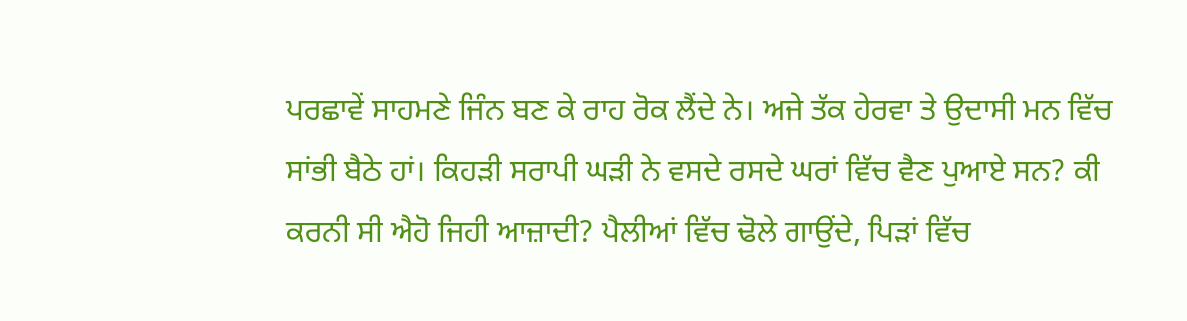ਪਰਛਾਵੇਂ ਸਾਹਮਣੇ ਜਿੰਨ ਬਣ ਕੇ ਰਾਹ ਰੋਕ ਲੈਂਦੇ ਨੇ। ਅਜੇ ਤੱਕ ਹੇਰਵਾ ਤੇ ਉਦਾਸੀ ਮਨ ਵਿੱਚ ਸਾਂਭੀ ਬੈਠੇ ਹਾਂ। ਕਿਹੜੀ ਸਰਾਪੀ ਘੜੀ ਨੇ ਵਸਦੇ ਰਸਦੇ ਘਰਾਂ ਵਿੱਚ ਵੈਣ ਪੁਆਏ ਸਨ? ਕੀ ਕਰਨੀ ਸੀ ਐਹੋ ਜਿਹੀ ਆਜ਼ਾਦੀ? ਪੈਲੀਆਂ ਵਿੱਚ ਢੋਲੇ ਗਾਉਂਦੇ, ਪਿੜਾਂ ਵਿੱਚ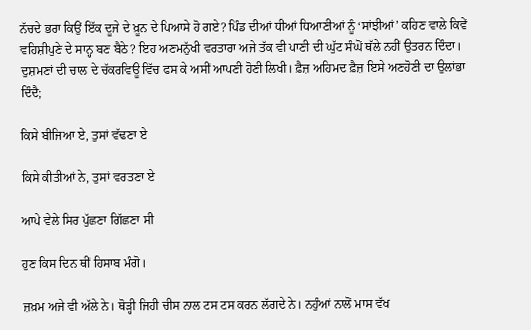ਨੱਚਦੇ ਭਰਾ ਕਿਉਂ ਇੱਕ ਦੂਜੇ ਦੇ ਖ਼ੂਨ ਦੇ ਪਿਆਸੇ ਹੋ ਗਏ? ਪਿੰਡ ਦੀਆਂ ਧੀਆਂ ਧਿਆਣੀਆਂ ਨੂੰ ‘ਸਾਂਝੀਆਂ’ ਕਹਿਣ ਵਾਲੇ ਕਿਵੇਂ ਵਹਿਸ਼ੀਪੁਣੇ ਦੇ ਸਾਨ੍ਹ ਬਣ ਬੈਠੇ? ਇਹ ਅਣਮਨੁੱਖੀ ਵਰਤਾਰਾ ਅਜੇ ਤੱਕ ਵੀ ਪਾਣੀ ਦੀ ਘੁੱਟ ਸੰਘੋਂ ਥੱਲੇ ਨਹੀਂ ਉਤਰਨ ਦਿੰਦਾ। ਦੁਸ਼ਮਣਾਂ ਦੀ ਚਾਲ ਦੇ ਚੱਕਰਵਿਊ ਵਿੱਚ ਫਸ ਕੇ ਅਸੀਂ ਆਪਣੀ ਹੋਣੀ ਲਿਖੀ। ਫ਼ੈਜ਼ ਅਹਿਮਦ ਫ਼ੈਜ਼ ਇਸੇ ਅਣਹੋਣੀ ਦਾ ਉਲਾਂਭਾ ਦਿੰਦੈ;

ਕਿਸੇ ਬੀਜਿਆ ਏ, ਤੁਸਾਂ ਵੱਢਣਾ ਏ

ਕਿਸੇ ਕੀਤੀਆਂ ਨੇ, ਤੁਸਾਂ ਵਰਤਣਾ ਏ

ਆਪੇ ਵੇਲੇ ਸਿਰ ਪੁੱਛਣਾ ਗਿੱਛਣਾ ਸੀ

ਹੁਣ ਕਿਸ ਦਿਨ ਥੀਂ ਹਿਸਾਬ ਮੰਗੋ।

ਜ਼ਖ਼ਮ ਅਜੇ ਵੀ ਅੱਲੇ ਨੇ। ਥੋੜ੍ਹੀ ਜਿਹੀ ਚੀਸ ਨਾਲ ਟਸ ਟਸ ਕਰਨ ਲੱਗਦੇ ਨੇ। ਨਹੁੰਆਂ ਨਾਲੋਂ ਮਾਸ ਵੱਖ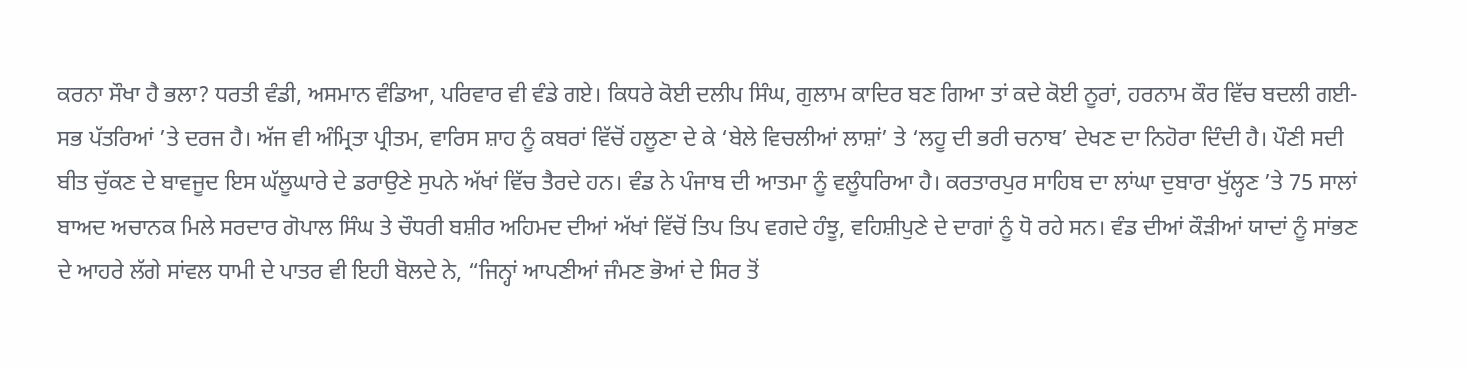ਕਰਨਾ ਸੌਖਾ ਹੈ ਭਲਾ? ਧਰਤੀ ਵੰਡੀ, ਅਸਮਾਨ ਵੰਡਿਆ, ਪਰਿਵਾਰ ਵੀ ਵੰਡੇ ਗਏ। ਕਿਧਰੇ ਕੋਈ ਦਲੀਪ ਸਿੰਘ, ਗੁਲਾਮ ਕਾਦਿਰ ਬਣ ਗਿਆ ਤਾਂ ਕਦੇ ਕੋਈ ਨੂਰਾਂ, ਹਰਨਾਮ ਕੌਰ ਵਿੱਚ ਬਦਲੀ ਗਈ-ਸਭ ਪੱਤਰਿਆਂ ’ਤੇ ਦਰਜ ਹੈ। ਅੱਜ ਵੀ ਅੰਮ੍ਰਿਤਾ ਪ੍ਰੀਤਮ, ਵਾਰਿਸ ਸ਼ਾਹ ਨੂੰ ਕਬਰਾਂ ਵਿੱਚੋਂ ਹਲੂਣਾ ਦੇ ਕੇ ‘ਬੇਲੇ ਵਿਚਲੀਆਂ ਲਾਸ਼ਾਂ’ ਤੇ ‘ਲਹੂ ਦੀ ਭਰੀ ਚਨਾਬ’ ਦੇਖਣ ਦਾ ਨਿਹੋਰਾ ਦਿੰਦੀ ਹੈ। ਪੌਣੀ ਸਦੀ ਬੀਤ ਚੁੱਕਣ ਦੇ ਬਾਵਜੂਦ ਇਸ ਘੱਲੂਘਾਰੇ ਦੇ ਡਰਾਉਣੇ ਸੁਪਨੇ ਅੱਖਾਂ ਵਿੱਚ ਤੈਰਦੇ ਹਨ। ਵੰਡ ਨੇ ਪੰਜਾਬ ਦੀ ਆਤਮਾ ਨੂੰ ਵਲੂੰਧਰਿਆ ਹੈ। ਕਰਤਾਰਪੁਰ ਸਾਹਿਬ ਦਾ ਲਾਂਘਾ ਦੁਬਾਰਾ ਖੁੱਲ੍ਹਣ ’ਤੇ 75 ਸਾਲਾਂ ਬਾਅਦ ਅਚਾਨਕ ਮਿਲੇ ਸਰਦਾਰ ਗੋਪਾਲ ਸਿੰਘ ਤੇ ਚੌਧਰੀ ਬਸ਼ੀਰ ਅਹਿਮਦ ਦੀਆਂ ਅੱਖਾਂ ਵਿੱਚੋਂ ਤਿਪ ਤਿਪ ਵਗਦੇ ਹੰਝੂ, ਵਹਿਸ਼ੀਪੁਣੇ ਦੇ ਦਾਗਾਂ ਨੂੰ ਧੋ ਰਹੇ ਸਨ। ਵੰਡ ਦੀਆਂ ਕੌੜੀਆਂ ਯਾਦਾਂ ਨੂੰ ਸਾਂਭਣ ਦੇ ਆਹਰੇ ਲੱਗੇ ਸਾਂਵਲ ਧਾਮੀ ਦੇ ਪਾਤਰ ਵੀ ਇਹੀ ਬੋਲਦੇ ਨੇ, “ਜਿਨ੍ਹਾਂ ਆਪਣੀਆਂ ਜੰਮਣ ਭੋਆਂ ਦੇ ਸਿਰ ਤੋਂ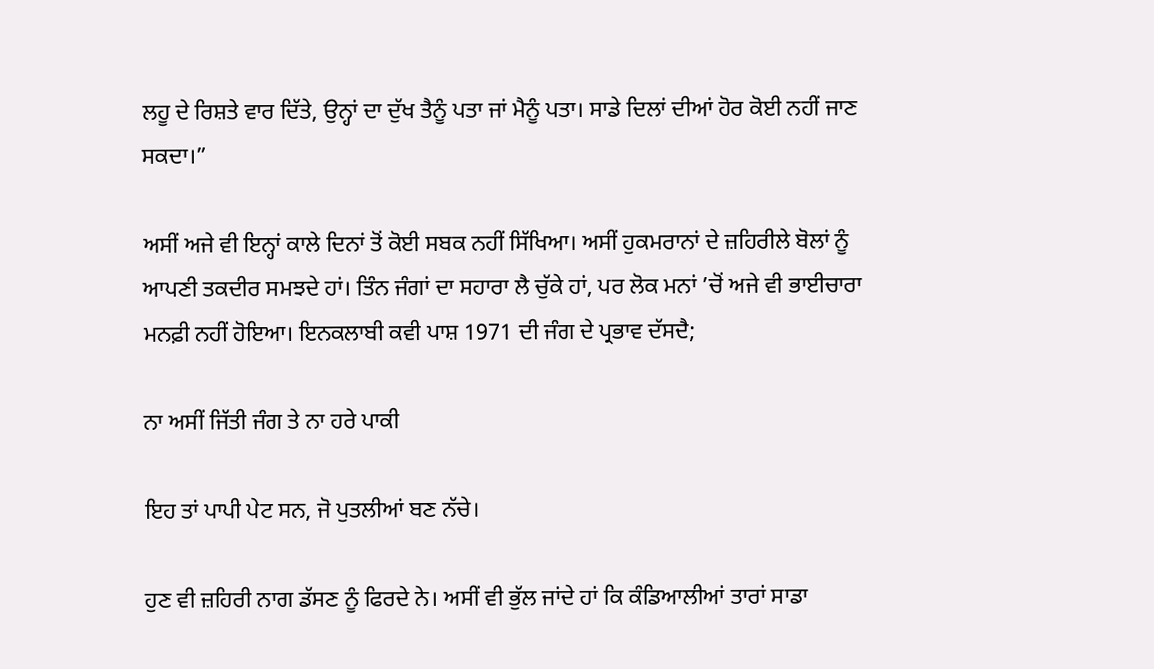ਲਹੂ ਦੇ ਰਿਸ਼ਤੇ ਵਾਰ ਦਿੱਤੇ, ਉਨ੍ਹਾਂ ਦਾ ਦੁੱਖ ਤੈਨੂੰ ਪਤਾ ਜਾਂ ਮੈਨੂੰ ਪਤਾ। ਸਾਡੇ ਦਿਲਾਂ ਦੀਆਂ ਹੋਰ ਕੋਈ ਨਹੀਂ ਜਾਣ ਸਕਦਾ।”

ਅਸੀਂ ਅਜੇ ਵੀ ਇਨ੍ਹਾਂ ਕਾਲੇ ਦਿਨਾਂ ਤੋਂ ਕੋਈ ਸਬਕ ਨਹੀਂ ਸਿੱਖਿਆ। ਅਸੀਂ ਹੁਕਮਰਾਨਾਂ ਦੇ ਜ਼ਹਿਰੀਲੇ ਬੋਲਾਂ ਨੂੰ ਆਪਣੀ ਤਕਦੀਰ ਸਮਝਦੇ ਹਾਂ। ਤਿੰਨ ਜੰਗਾਂ ਦਾ ਸਹਾਰਾ ਲੈ ਚੁੱਕੇ ਹਾਂ, ਪਰ ਲੋਕ ਮਨਾਂ ’ਚੋਂ ਅਜੇ ਵੀ ਭਾਈਚਾਰਾ ਮਨਫ਼ੀ ਨਹੀਂ ਹੋਇਆ। ਇਨਕਲਾਬੀ ਕਵੀ ਪਾਸ਼ 1971 ਦੀ ਜੰਗ ਦੇ ਪ੍ਰਭਾਵ ਦੱਸਦੈ;

ਨਾ ਅਸੀਂ ਜਿੱਤੀ ਜੰਗ ਤੇ ਨਾ ਹਰੇ ਪਾਕੀ

ਇਹ ਤਾਂ ਪਾਪੀ ਪੇਟ ਸਨ, ਜੋ ਪੁਤਲੀਆਂ ਬਣ ਨੱਚੇ।

ਹੁਣ ਵੀ ਜ਼ਹਿਰੀ ਨਾਗ ਡੱਸਣ ਨੂੰ ਫਿਰਦੇ ਨੇ। ਅਸੀਂ ਵੀ ਭੁੱਲ ਜਾਂਦੇ ਹਾਂ ਕਿ ਕੰਡਿਆਲੀਆਂ ਤਾਰਾਂ ਸਾਡਾ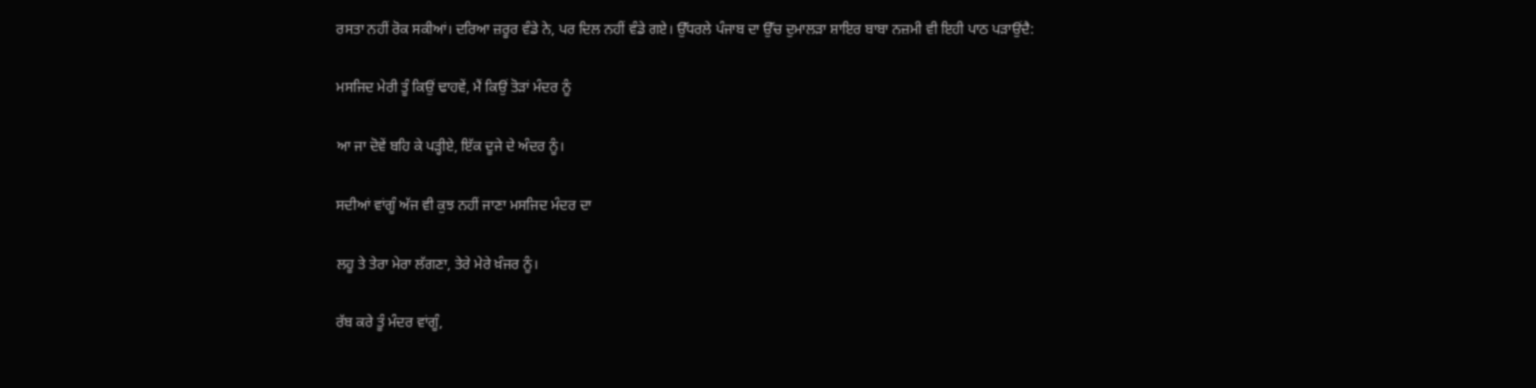ਰਸਤਾ ਨਹੀਂ ਰੋਕ ਸਕੀਆਂ। ਦਰਿਆ ਜ਼ਰੂਰ ਵੰਡੇ ਨੇ, ਪਰ ਦਿਲ ਨਹੀਂ ਵੰਡੇ ਗਏ। ਉੱਧਰਲੇ ਪੰਜਾਬ ਦਾ ਉੱਚ ਦੁਮਾਲੜਾ ਸ਼ਾਇਰ ਬਾਬਾ ਨਜ਼ਮੀ ਵੀ ਇਹੀ ਪਾਠ ਪੜਾਉਂਦੈ:

ਮਸਜਿਦ ਮੇਰੀ ਤੂੰ ਕਿਉਂ ਢਾਹਵੇਂ, ਮੈਂ ਕਿਉਂ ਤੋੜਾਂ ਮੰਦਰ ਨੂੰ

ਆ ਜਾ ਦੋਵੇਂ ਬਹਿ ਕੇ ਪੜ੍ਹੀਏ, ਇੱਕ ਦੂਜੇ ਦੇ ਅੰਦਰ ਨੂੰ।

ਸਦੀਆਂ ਵਾਂਗੂੰ ਅੱਜ ਵੀ ਕੁਝ ਨਹੀਂ ਜਾਣਾ ਮਸਜਿਦ ਮੰਦਰ ਦਾ

ਲਹੂ ਤੇ ਤੇਰਾ ਮੇਰਾ ਲੱਗਣਾ, ਤੇਰੇ ਮੇਰੇ ਖ਼ੰਜਰ ਨੂੰ।

ਰੱਬ ਕਰੇ ਤੂੰ ਮੰਦਰ ਵਾਂਗੂੰ,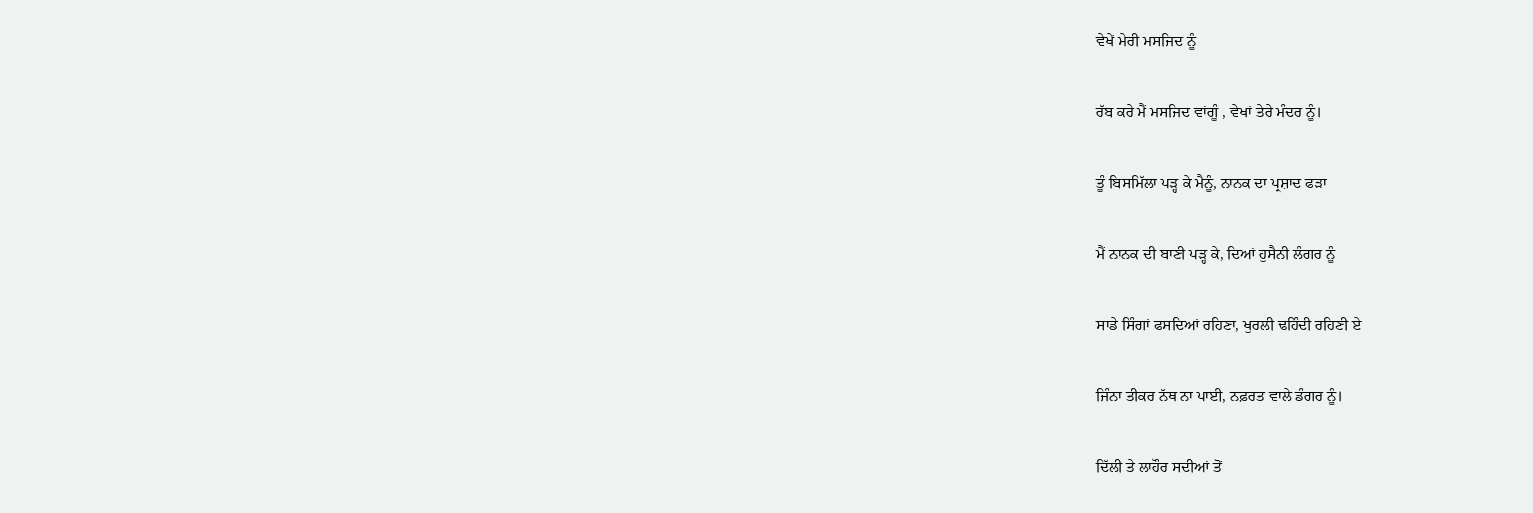ਵੇਖੇਂ ਮੇਰੀ ਮਸਜਿਦ ਨੂੰ

ਰੱਬ ਕਰੇ ਮੈਂ ਮਸਜਿਦ ਵਾਂਗੂੰ , ਵੇਖਾਂ ਤੇਰੇ ਮੰਦਰ ਨੂੰ।

ਤੂੰ ਬਿਸਮਿੱਲਾ ਪੜ੍ਹ ਕੇ ਮੈਨੂੰ, ਨਾਨਕ ਦਾ ਪ੍ਰਸ਼ਾਦ ਫੜਾ

ਮੈਂ ਨਾਨਕ ਦੀ ਬਾਣੀ ਪੜ੍ਹ ਕੇ, ਦਿਆਂ ਹੁਸੈਨੀ ਲੰਗਰ ਨੂੰ

ਸਾਡੇ ਸਿੰਗਾਂ ਫਸਦਿਆਂ ਰਹਿਣਾ, ਖੁਰਲੀ ਢਹਿੰਦੀ ਰਹਿਣੀ ਏ

ਜਿੰਨਾ ਤੀਕਰ ਨੱਥ ਨਾ ਪਾਈ, ਨਫ਼ਰਤ ਵਾਲੇ ਡੰਗਰ ਨੂੰ।

ਦਿੱਲੀ ਤੇ ਲਾਹੌਰ ਸਦੀਆਂ ਤੋਂ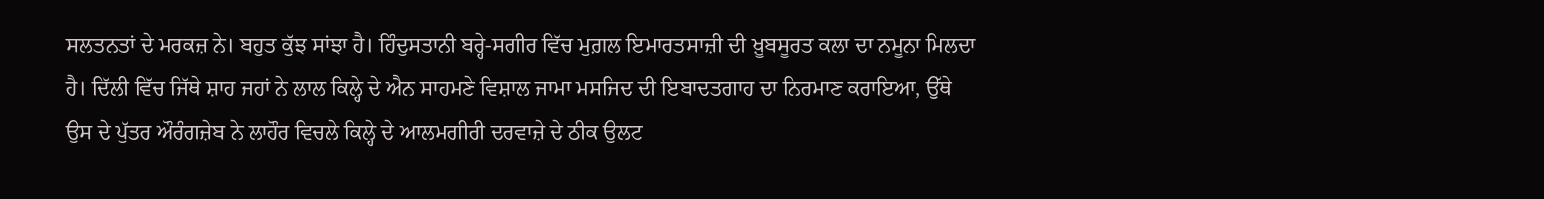ਸਲਤਨਤਾਂ ਦੇ ਮਰਕਜ਼ ਨੇ। ਬਹੁਤ ਕੁੱਝ ਸਾਂਝਾ ਹੈ। ਹਿੰਦੁਸਤਾਨੀ ਬਰ੍ਹੇ-ਸਗੀਰ ਵਿੱਚ ਮੁਗ਼ਲ ਇਮਾਰਤਸਾਜ਼ੀ ਦੀ ਖ਼ੂਬਸੂਰਤ ਕਲਾ ਦਾ ਨਮੂਨਾ ਮਿਲਦਾ ਹੈ। ਦਿੱਲੀ ਵਿੱਚ ਜਿੱਥੇ ਸ਼ਾਹ ਜਹਾਂ ਨੇ ਲਾਲ ਕਿਲ੍ਹੇ ਦੇ ਐਨ ਸਾਹਮਣੇ ਵਿਸ਼ਾਲ ਜਾਮਾ ਮਸਜਿਦ ਦੀ ਇਬਾਦਤਗਾਹ ਦਾ ਨਿਰਮਾਣ ਕਰਾਇਆ, ਉੱਥੇ ਉਸ ਦੇ ਪੁੱਤਰ ਔਰੰਗਜ਼ੇਬ ਨੇ ਲਾਹੌਰ ਵਿਚਲੇ ਕਿਲ੍ਹੇ ਦੇ ਆਲਮਗੀਰੀ ਦਰਵਾਜ਼ੇ ਦੇ ਠੀਕ ਉਲਟ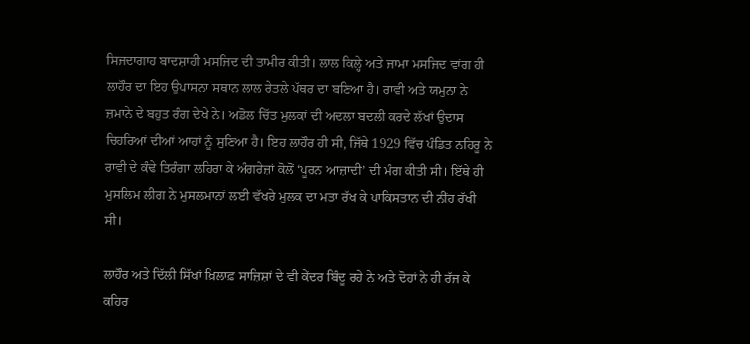ਸਿਜਦਾਗਾਹ ਬਾਦਸ਼ਾਹੀ ਮਸਜਿਦ ਦੀ ਤਾਮੀਰ ਕੀਤੀ। ਲਾਲ ਕਿਲ੍ਹੇ ਅਤੇ ਜਾਮਾ ਮਸਜਿਦ ਵਾਂਗ ਹੀ ਲਾਹੌਰ ਦਾ ਇਹ ਉਪਾਸਨਾ ਸਥਾਨ ਲਾਲ ਰੇਤਲੇ ਪੱਥਰ ਦਾ ਬਣਿਆ ਹੈ। ਰਾਵੀ ਅਤੇ ਯਮੁਨਾ ਨੇ ਜ਼ਮਾਨੇ ਦੇ ਬਹੁਤ ਰੰਗ ਦੇਖੇ ਨੇ। ਅਡੋਲ ਚਿੱਤ ਮੁਲਕਾਂ ਦੀ ਅਦਲਾ ਬਦਲੀ ਕਰਦੇ ਲੱਖਾਂ ਉਦਾਸ ਚਿਹਰਿਆਂ ਦੀਆਂ ਆਹਾਂ ਨੂੰ ਸੁਣਿਆ ਹੈ। ਇਹ ਲਾਹੌਰ ਹੀ ਸੀ, ਜਿੱਥੇ 1929 ਵਿੱਚ ਪੰਡਿਤ ਨਹਿਰੂ ਨੇ ਰਾਵੀ ਦੇ ਕੰਢੇ ਤਿਰੰਗਾ ਲਹਿਰਾ ਕੇ ਅੰਗਰੇਜ਼ਾਂ ਕੋਲੋਂ ‘ਪੂਰਨ ਆਜ਼ਾਦੀ’ ਦੀ ਮੰਗ ਕੀਤੀ ਸੀ। ਇੱਥੇ ਹੀ ਮੁਸਲਿਮ ਲੀਗ ਨੇ ਮੁਸਲਮਾਨਾਂ ਲਈ ਵੱਖਰੇ ਮੁਲਕ ਦਾ ਮਤਾ ਰੱਖ ਕੇ ਪਾਕਿਸਤਾਨ ਦੀ ਨੀਂਹ ਰੱਖੀ ਸੀ।

ਲਾਹੌਰ ਅਤੇ ਦਿੱਲੀ ਸਿੱਖਾਂ ਖ਼ਿਲਾਫ਼ ਸਾਜ਼ਿਸ਼ਾਂ ਦੇ ਵੀ ਕੇਂਦਰ ਬਿੰਦੂ ਰਹੇ ਨੇ ਅਤੇ ਦੋਹਾਂ ਨੇ ਹੀ ਰੱਜ ਕੇ ਕਹਿਰ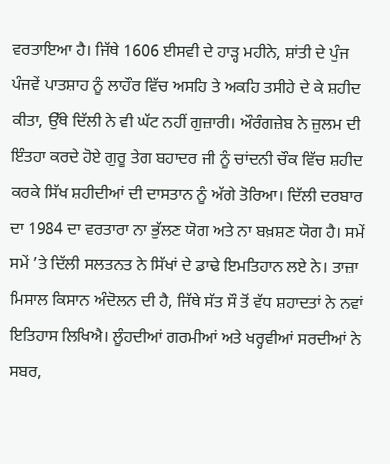ਵਰਤਾਇਆ ਹੈ। ਜਿੱਥੇ 1606 ਈਸਵੀ ਦੇ ਹਾੜ੍ਹ ਮਹੀਨੇ, ਸ਼ਾਂਤੀ ਦੇ ਪੁੰਜ ਪੰਜਵੇਂ ਪਾਤਸ਼ਾਹ ਨੂੰ ਲਾਹੌਰ ਵਿੱਚ ਅਸਹਿ ਤੇ ਅਕਹਿ ਤਸੀਹੇ ਦੇ ਕੇ ਸ਼ਹੀਦ ਕੀਤਾ, ਉੱਥੇ ਦਿੱਲੀ ਨੇ ਵੀ ਘੱਟ ਨਹੀਂ ਗੁਜ਼ਾਰੀ। ਔਰੰਗਜ਼ੇਬ ਨੇ ਜ਼ੁਲਮ ਦੀ ਇੰਤਹਾ ਕਰਦੇ ਹੋਏ ਗੁਰੂ ਤੇਗ ਬਹਾਦਰ ਜੀ ਨੂੰ ਚਾਂਦਨੀ ਚੌਕ ਵਿੱਚ ਸ਼ਹੀਦ ਕਰਕੇ ਸਿੱਖ ਸ਼ਹੀਦੀਆਂ ਦੀ ਦਾਸਤਾਨ ਨੂੰ ਅੱਗੇ ਤੋਰਿਆ। ਦਿੱਲੀ ਦਰਬਾਰ ਦਾ 1984 ਦਾ ਵਰਤਾਰਾ ਨਾ ਭੁੱਲਣ ਯੋਗ ਅਤੇ ਨਾ ਬਖ਼ਸ਼ਣ ਯੋਗ ਹੈ। ਸਮੇਂ ਸਮੇਂ ’ਤੇ ਦਿੱਲੀ ਸਲਤਨਤ ਨੇ ਸਿੱਖਾਂ ਦੇ ਡਾਢੇ ਇਮਤਿਹਾਨ ਲਏ ਨੇ। ਤਾਜ਼ਾ ਮਿਸਾਲ ਕਿਸਾਨ ਅੰਦੋਲਨ ਦੀ ਹੈ, ਜਿੱਥੇ ਸੱਤ ਸੌ ਤੋਂ ਵੱਧ ਸ਼ਹਾਦਤਾਂ ਨੇ ਨਵਾਂ ਇਤਿਹਾਸ ਲਿਖਿਐ। ਲੂੰਹਦੀਆਂ ਗਰਮੀਆਂ ਅਤੇ ਖਰ੍ਹਵੀਆਂ ਸਰਦੀਆਂ ਨੇ ਸਬਰ,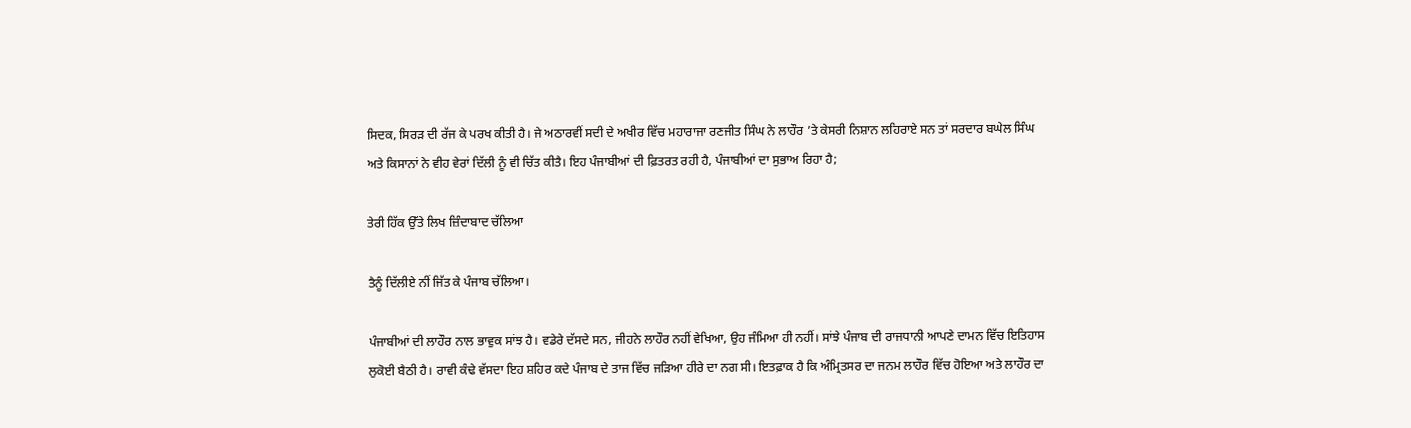ਸਿਦਕ, ਸਿਰੜ ਦੀ ਰੱਜ ਕੇ ਪਰਖ ਕੀਤੀ ਹੈ। ਜੇ ਅਠਾਰਵੀਂ ਸਦੀ ਦੇ ਅਖੀਰ ਵਿੱਚ ਮਹਾਰਾਜਾ ਰਣਜੀਤ ਸਿੰਘ ਨੇ ਲਾਹੌਰ ’ਤੇ ਕੇਸਰੀ ਨਿਸ਼ਾਨ ਲਹਿਰਾਏ ਸਨ ਤਾਂ ਸਰਦਾਰ ਬਘੇਲ ਸਿੰਘ ਅਤੇ ਕਿਸਾਨਾਂ ਨੇ ਵੀਹ ਵੇਰਾਂ ਦਿੱਲੀ ਨੂੰ ਵੀ ਚਿੱਤ ਕੀਤੈ। ਇਹ ਪੰਜਾਬੀਆਂ ਦੀ ਫ਼ਿਤਰਤ ਰਹੀ ਹੈ, ਪੰਜਾਬੀਆਂ ਦਾ ਸੁਭਾਅ ਰਿਹਾ ਹੈ;

ਤੇਰੀ ਹਿੱਕ ਉੱਤੇ ਲਿਖ ਜ਼ਿੰਦਾਬਾਦ ਚੱਲਿਆ

ਤੈਨੂੰ ਦਿੱਲੀਏ ਨੀਂ ਜਿੱਤ ਕੇ ਪੰਜਾਬ ਚੱਲਿਆ।

ਪੰਜਾਬੀਆਂ ਦੀ ਲਾਹੌਰ ਨਾਲ ਭਾਵੁਕ ਸਾਂਝ ਹੈ। ਵਡੇਰੇ ਦੱਸਦੇ ਸਨ, ਜੀਹਨੇ ਲਾਹੌਰ ਨਹੀਂ ਵੇਖਿਆ, ਉਹ ਜੰਮਿਆ ਹੀ ਨਹੀਂ। ਸਾਂਝੇ ਪੰਜਾਬ ਦੀ ਰਾਜਧਾਨੀ ਆਪਣੇ ਦਾਮਨ ਵਿੱਚ ਇਤਿਹਾਸ ਲੁਕੋਈ ਬੈਠੀ ਹੈ। ਰਾਵੀ ਕੰਢੇ ਵੱਸਦਾ ਇਹ ਸ਼ਹਿਰ ਕਦੇ ਪੰਜਾਬ ਦੇ ਤਾਜ ਵਿੱਚ ਜੜਿਆ ਹੀਰੇ ਦਾ ਨਗ ਸੀ। ਇਤਫ਼ਾਕ ਹੈ ਕਿ ਅੰਮ੍ਰਿਤਸਰ ਦਾ ਜਨਮ ਲਾਹੌਰ ਵਿੱਚ ਹੋਇਆ ਅਤੇ ਲਾਹੌਰ ਦਾ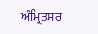ਅੰਮ੍ਰਿਤਸਰ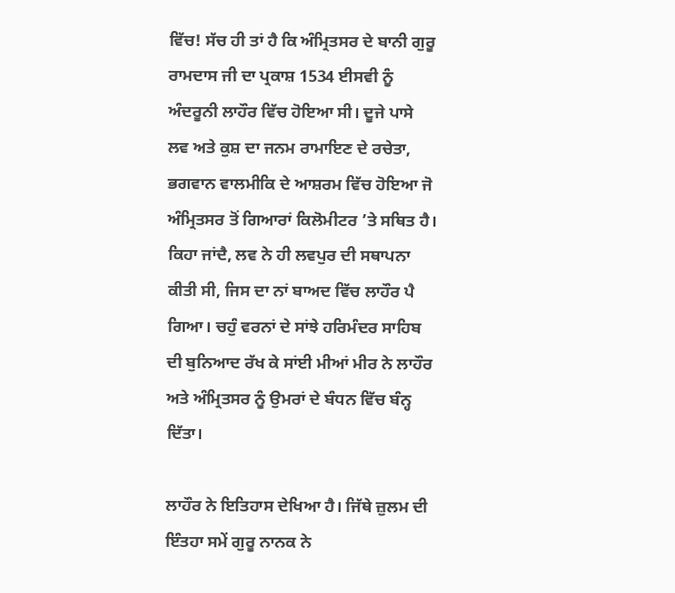ਵਿੱਚ! ਸੱਚ ਹੀ ਤਾਂ ਹੈ ਕਿ ਅੰਮ੍ਰਿਤਸਰ ਦੇ ਬਾਨੀ ਗੁਰੂ ਰਾਮਦਾਸ ਜੀ ਦਾ ਪ੍ਰਕਾਸ਼ 1534 ਈਸਵੀ ਨੂੰ ਅੰਦਰੂਨੀ ਲਾਹੌਰ ਵਿੱਚ ਹੋਇਆ ਸੀ। ਦੂਜੇ ਪਾਸੇ ਲਵ ਅਤੇ ਕੁਸ਼ ਦਾ ਜਨਮ ਰਾਮਾਇਣ ਦੇ ਰਚੇਤਾ, ਭਗਵਾਨ ਵਾਲਮੀਕਿ ਦੇ ਆਸ਼ਰਮ ਵਿੱਚ ਹੋਇਆ ਜੋ ਅੰਮ੍ਰਿਤਸਰ ਤੋਂ ਗਿਆਰਾਂ ਕਿਲੋਮੀਟਰ ’ਤੇ ਸਥਿਤ ਹੈ। ਕਿਹਾ ਜਾਂਦੈ, ਲਵ ਨੇ ਹੀ ਲਵਪੁਰ ਦੀ ਸਥਾਪਨਾ ਕੀਤੀ ਸੀ, ਜਿਸ ਦਾ ਨਾਂ ਬਾਅਦ ਵਿੱਚ ਲਾਹੌਰ ਪੈ ਗਿਆ। ਚਹੁੰ ਵਰਨਾਂ ਦੇ ਸਾਂਝੇ ਹਰਿਮੰਦਰ ਸਾਹਿਬ ਦੀ ਬੁਨਿਆਦ ਰੱਖ ਕੇ ਸਾਂਈ ਮੀਆਂ ਮੀਰ ਨੇ ਲਾਹੌਰ ਅਤੇ ਅੰਮ੍ਰਿਤਸਰ ਨੂੰ ਉਮਰਾਂ ਦੇ ਬੰਧਨ ਵਿੱਚ ਬੰਨ੍ਹ ਦਿੱਤਾ।

ਲਾਹੌਰ ਨੇ ਇਤਿਹਾਸ ਦੇਖਿਆ ਹੈ। ਜਿੱਥੇ ਜ਼ੁਲਮ ਦੀ ਇੰਤਹਾ ਸਮੇਂ ਗੁਰੂ ਨਾਨਕ ਨੇ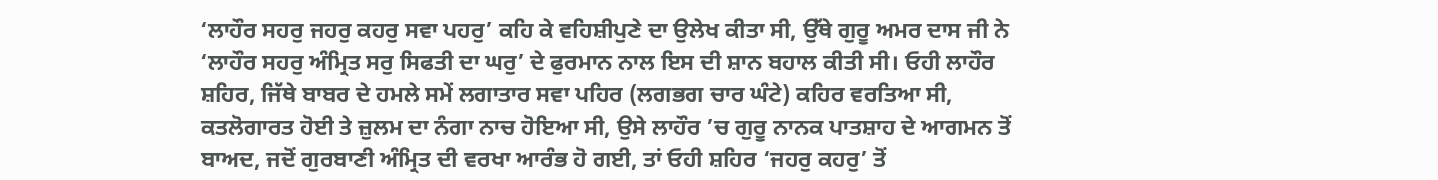‘ਲਾਹੌਰ ਸਹਰੁ ਜਹਰੁ ਕਹਰੁ ਸਵਾ ਪਹਰੁ’ ਕਹਿ ਕੇ ਵਹਿਸ਼ੀਪੁਣੇ ਦਾ ਉਲੇਖ ਕੀਤਾ ਸੀ, ਉੱਥੇ ਗੁਰੂ ਅਮਰ ਦਾਸ ਜੀ ਨੇ ‘ਲਾਹੌਰ ਸਹਰੁ ਅੰਮ੍ਰਿਤ ਸਰੁ ਸਿਫਤੀ ਦਾ ਘਰੁ’ ਦੇ ਫੁਰਮਾਨ ਨਾਲ ਇਸ ਦੀ ਸ਼ਾਨ ਬਹਾਲ ਕੀਤੀ ਸੀ। ਓਹੀ ਲਾਹੌਰ ਸ਼ਹਿਰ, ਜਿੱਥੇ ਬਾਬਰ ਦੇ ਹਮਲੇ ਸਮੇਂ ਲਗਾਤਾਰ ਸਵਾ ਪਹਿਰ (ਲਗਭਗ ਚਾਰ ਘੰਟੇ) ਕਹਿਰ ਵਰਤਿਆ ਸੀ, ਕਤਲੋਗਾਰਤ ਹੋਈ ਤੇ ਜ਼ੁਲਮ ਦਾ ਨੰਗਾ ਨਾਚ ਹੋਇਆ ਸੀ, ਉਸੇ ਲਾਹੌਰ ’ਚ ਗੁਰੂ ਨਾਨਕ ਪਾਤਸ਼ਾਹ ਦੇ ਆਗਮਨ ਤੋਂ ਬਾਅਦ, ਜਦੋਂ ਗੁਰਬਾਣੀ ਅੰਮ੍ਰਿਤ ਦੀ ਵਰਖਾ ਆਰੰਭ ਹੋ ਗਈ, ਤਾਂ ਓਹੀ ਸ਼ਹਿਰ ‘ਜਹਰੁ ਕਹਰੁ’ ਤੋਂ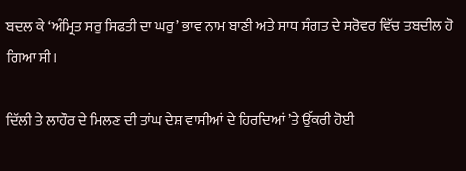ਬਦਲ ਕੇ ‘ਅੰਮ੍ਰਿਤ ਸਰੁ ਸਿਫਤੀ ਦਾ ਘਰੁ’ ਭਾਵ ਨਾਮ ਬਾਣੀ ਅਤੇ ਸਾਧ ਸੰਗਤ ਦੇ ਸਰੋਵਰ ਵਿੱਚ ਤਬਦੀਲ ਹੋ ਗਿਆ ਸੀ।

ਦਿੱਲੀ ਤੇ ਲਾਹੌਰ ਦੇ ਮਿਲਣ ਦੀ ਤਾਂਘ ਦੇਸ਼ ਵਾਸੀਆਂ ਦੇ ਹਿਰਦਿਆਂ ’ਤੇ ਉੱਕਰੀ ਹੋਈ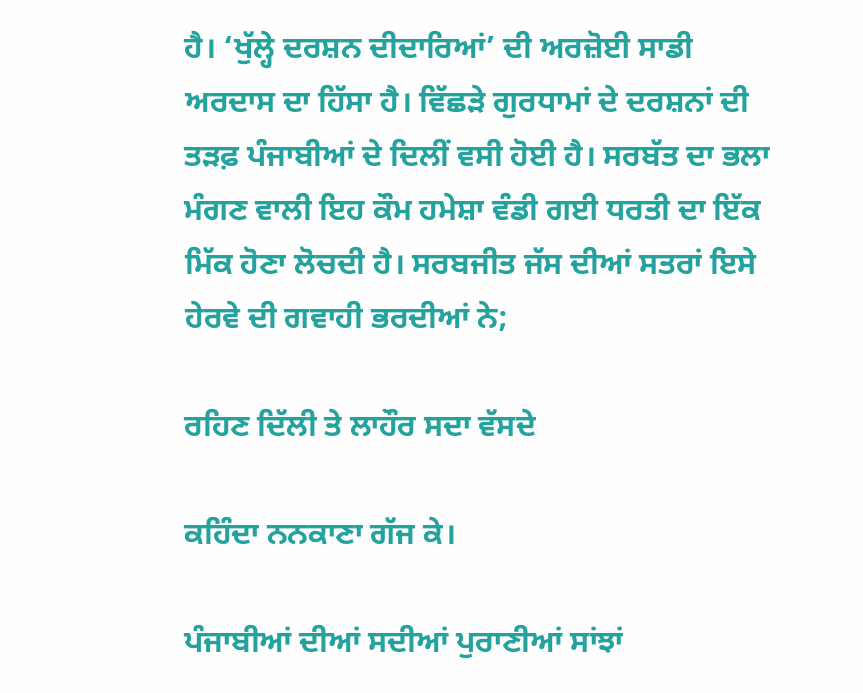ਹੈ। ‘ਖੁੱਲ੍ਹੇ ਦਰਸ਼ਨ ਦੀਦਾਰਿਆਂ’ ਦੀ ਅਰਜ਼ੋਈ ਸਾਡੀ ਅਰਦਾਸ ਦਾ ਹਿੱਸਾ ਹੈ। ਵਿੱਛੜੇ ਗੁਰਧਾਮਾਂ ਦੇ ਦਰਸ਼ਨਾਂ ਦੀ ਤੜਫ਼ ਪੰਜਾਬੀਆਂ ਦੇ ਦਿਲੀਂ ਵਸੀ ਹੋਈ ਹੈ। ਸਰਬੱਤ ਦਾ ਭਲਾ ਮੰਗਣ ਵਾਲੀ ਇਹ ਕੌਮ ਹਮੇਸ਼ਾ ਵੰਡੀ ਗਈ ਧਰਤੀ ਦਾ ਇੱਕ ਮਿੱਕ ਹੋਣਾ ਲੋਚਦੀ ਹੈ। ਸਰਬਜੀਤ ਜੱਸ ਦੀਆਂ ਸਤਰਾਂ ਇਸੇ ਹੇਰਵੇ ਦੀ ਗਵਾਹੀ ਭਰਦੀਆਂ ਨੇ;

ਰਹਿਣ ਦਿੱਲੀ ਤੇ ਲਾਹੌਰ ਸਦਾ ਵੱਸਦੇ

ਕਹਿੰਦਾ ਨਨਕਾਣਾ ਗੱਜ ਕੇ।

ਪੰਜਾਬੀਆਂ ਦੀਆਂ ਸਦੀਆਂ ਪੁਰਾਣੀਆਂ ਸਾਂਝਾਂ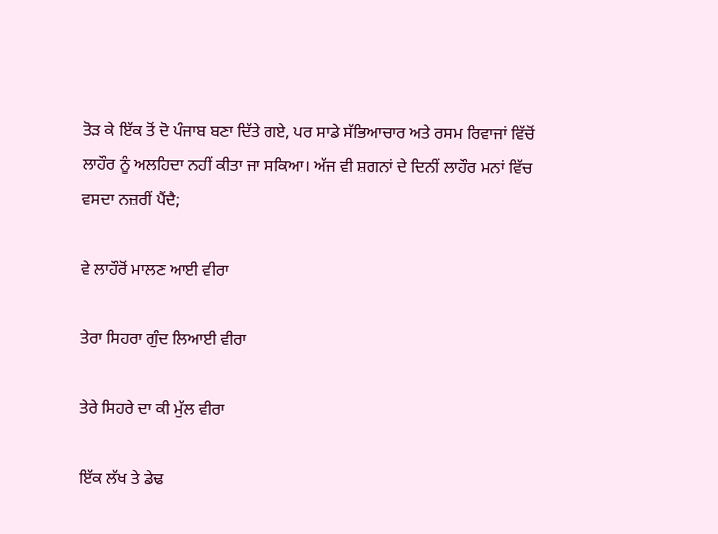ਤੋੜ ਕੇ ਇੱਕ ਤੋਂ ਦੋ ਪੰਜਾਬ ਬਣਾ ਦਿੱਤੇ ਗਏ, ਪਰ ਸਾਡੇ ਸੱਭਿਆਚਾਰ ਅਤੇ ਰਸਮ ਰਿਵਾਜਾਂ ਵਿੱਚੋਂ ਲਾਹੌਰ ਨੂੰ ਅਲਹਿਦਾ ਨਹੀਂ ਕੀਤਾ ਜਾ ਸਕਿਆ। ਅੱਜ ਵੀ ਸ਼ਗਨਾਂ ਦੇ ਦਿਨੀਂ ਲਾਹੌਰ ਮਨਾਂ ਵਿੱਚ ਵਸਦਾ ਨਜ਼ਰੀਂ ਪੈਂਦੈ;

ਵੇ ਲਾਹੌਰੋਂ ਮਾਲਣ ਆਈ ਵੀਰਾ

ਤੇਰਾ ਸਿਹਰਾ ਗੁੰਦ ਲਿਆਈ ਵੀਰਾ

ਤੇਰੇ ਸਿਹਰੇ ਦਾ ਕੀ ਮੁੱਲ ਵੀਰਾ

ਇੱਕ ਲੱਖ ਤੇ ਡੇਢ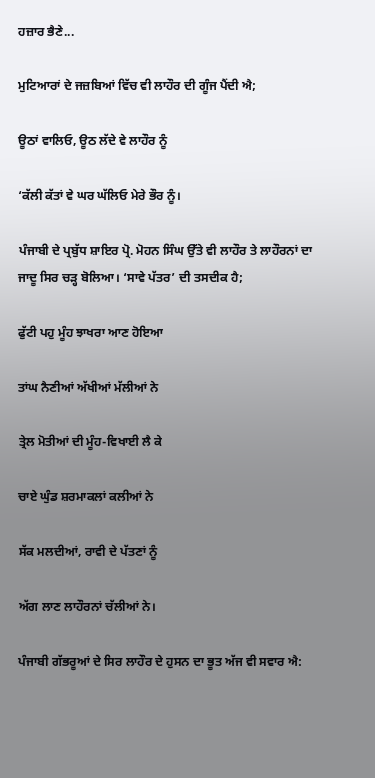ਹਜ਼ਾਰ ਭੈਣੇ...

ਮੁਟਿਆਰਾਂ ਦੇ ਜਜ਼ਬਿਆਂ ਵਿੱਚ ਵੀ ਲਾਹੌਰ ਦੀ ਗੂੰਜ ਪੈਂਦੀ ਐ;

ਊਠਾਂ ਵਾਲਿਓ, ਊਠ ਲੱਦੇ ਵੇ ਲਾਹੌਰ ਨੂੰ

‘ਕੱਲੀ ਕੱਤਾਂ ਵੇ ਘਰ ਘੱਲਿਓ ਮੇਰੇ ਭੌਰ ਨੂੰ।

ਪੰਜਾਬੀ ਦੇ ਪ੍ਰਬੁੱਧ ਸ਼ਾਇਰ ਪ੍ਰੋ. ਮੋਹਨ ਸਿੰਘ ਉੱਤੇ ਵੀ ਲਾਹੌਰ ਤੇ ਲਾਹੌਰਨਾਂ ਦਾ ਜਾਦੂ ਸਿਰ ਚੜ੍ਹ ਬੋਲਿਆ। ‘ਸਾਵੇ ਪੱਤਰ’ ਦੀ ਤਸਦੀਕ ਹੈ;

ਫੁੱਟੀ ਪਹੁ ਮੂੰਹ ਝਾਖਰਾ ਆਣ ਹੋਇਆ

ਤਾਂਘ ਨੈਣੀਆਂ ਅੱਖੀਆਂ ਮੱਲੀਆਂ ਨੇ

ਤ੍ਰੇਲ ਮੋਤੀਆਂ ਦੀ ਮੂੰਹ-ਵਿਖਾਈ ਲੈ ਕੇ

ਚਾਏ ਘੁੰਡ ਸ਼ਰਮਾਕਲਾਂ ਕਲੀਆਂ ਨੇ

ਸੱਕ ਮਲਦੀਆਂ, ਰਾਵੀ ਦੇ ਪੱਤਣਾਂ ਨੂੰ

ਅੱਗ ਲਾਣ ਲਾਹੌਰਨਾਂ ਚੱਲੀਆਂ ਨੇ।

ਪੰਜਾਬੀ ਗੱਭਰੂਆਂ ਦੇ ਸਿਰ ਲਾਹੌਰ ਦੇ ਹੁਸਨ ਦਾ ਭੂਤ ਅੱਜ ਵੀ ਸਵਾਰ ਐ: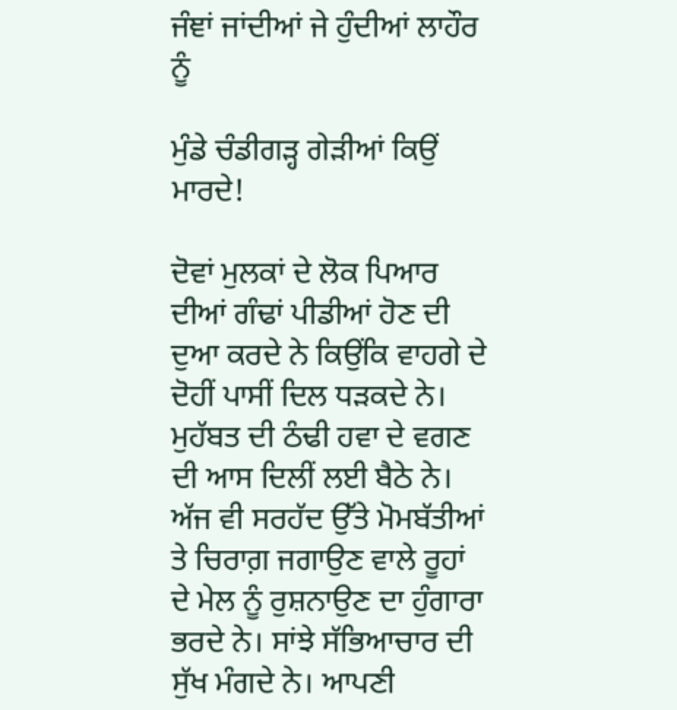ਜੰਞਾਂ ਜਾਂਦੀਆਂ ਜੇ ਹੁੰਦੀਆਂ ਲਾਹੌਰ ਨੂੰ

ਮੁੰਡੇ ਚੰਡੀਗੜ੍ਹ ਗੇੜੀਆਂ ਕਿਉਂ ਮਾਰਦੇ!

ਦੋਵਾਂ ਮੁਲਕਾਂ ਦੇ ਲੋਕ ਪਿਆਰ ਦੀਆਂ ਗੰਢਾਂ ਪੀਡੀਆਂ ਹੋਣ ਦੀ ਦੁਆ ਕਰਦੇ ਨੇ ਕਿਉਂਕਿ ਵਾਹਗੇ ਦੇ ਦੋਹੀਂ ਪਾਸੀਂ ਦਿਲ ਧੜਕਦੇ ਨੇ। ਮੁਹੱਬਤ ਦੀ ਠੰਢੀ ਹਵਾ ਦੇ ਵਗਣ ਦੀ ਆਸ ਦਿਲੀਂ ਲਈ ਬੈਠੇ ਨੇ। ਅੱਜ ਵੀ ਸਰਹੱਦ ਉੱਤੇ ਮੋਮਬੱਤੀਆਂ ਤੇ ਚਿਰਾਗ਼ ਜਗਾਉਣ ਵਾਲੇ ਰੂਹਾਂ ਦੇ ਮੇਲ ਨੂੰ ਰੁਸ਼ਨਾਉਣ ਦਾ ਹੁੰਗਾਰਾ ਭਰਦੇ ਨੇ। ਸਾਂਝੇ ਸੱਭਿਆਚਾਰ ਦੀ ਸੁੱਖ ਮੰਗਦੇ ਨੇ। ਆਪਣੀ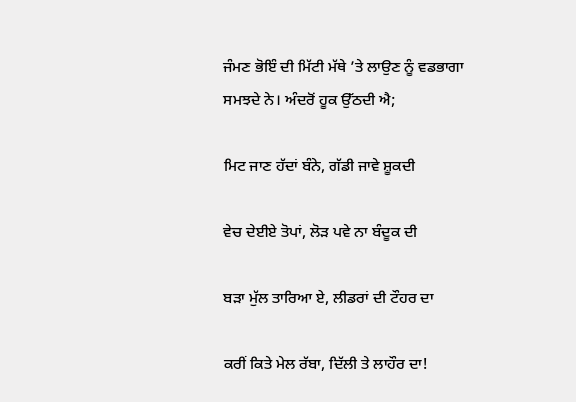ਜੰਮਣ ਭੋਇੰ ਦੀ ਮਿੱਟੀ ਮੱਥੇ ’ਤੇ ਲਾਉਣ ਨੂੰ ਵਡਭਾਗਾ ਸਮਝਦੇ ਨੇ। ਅੰਦਰੋਂ ਹੂਕ ਉੱਠਦੀ ਐ;

ਮਿਟ ਜਾਣ ਹੱਦਾਂ ਬੰਨੇ, ਗੱਡੀ ਜਾਵੇ ਸ਼ੂਕਦੀ

ਵੇਚ ਦੇਈਏ ਤੋਪਾਂ, ਲੋੜ ਪਵੇ ਨਾ ਬੰਦੂਕ ਦੀ

ਬੜਾ ਮੁੱਲ ਤਾਰਿਆ ਏ, ਲੀਡਰਾਂ ਦੀ ਟੌਹਰ ਦਾ

ਕਰੀਂ ਕਿਤੇ ਮੇਲ ਰੱਬਾ, ਦਿੱਲੀ ਤੇ ਲਾਹੌਰ ਦਾ!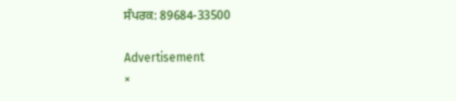ਸੰਪਰਕ: 89684-33500

Advertisement
×